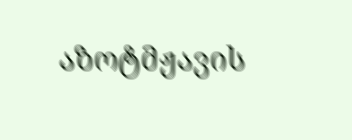აზოტმჟავის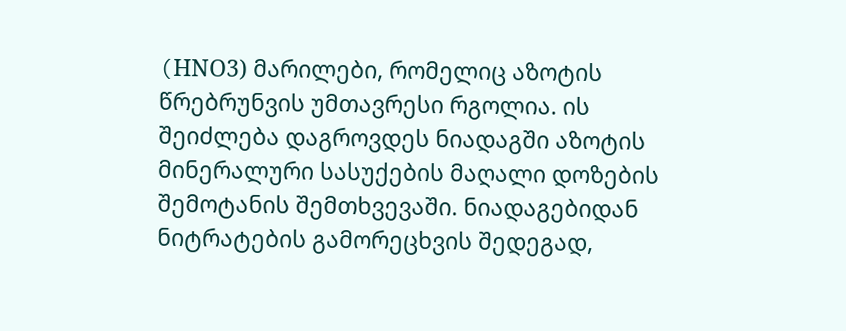(HNО3) მარილები, რომელიც აზოტის წრებრუნვის უმთავრესი რგოლია. ის შეიძლება დაგროვდეს ნიადაგში აზოტის მინერალური სასუქების მაღალი დოზების შემოტანის შემთხვევაში. ნიადაგებიდან ნიტრატების გამორეცხვის შედეგად,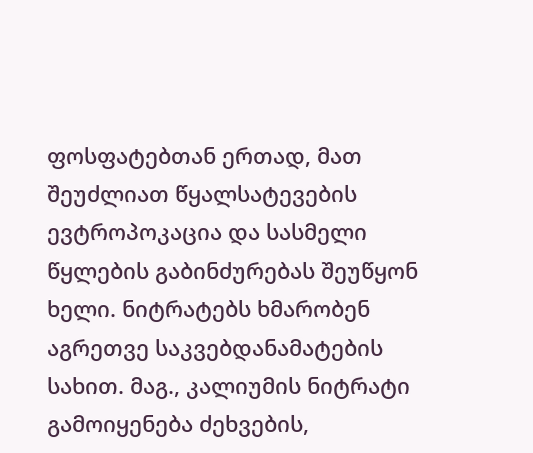ფოსფატებთან ერთად, მათ შეუძლიათ წყალსატევების ევტროპოკაცია და სასმელი წყლების გაბინძურებას შეუწყონ ხელი. ნიტრატებს ხმარობენ აგრეთვე საკვებდანამატების სახით. მაგ., კალიუმის ნიტრატი გამოიყენება ძეხვების,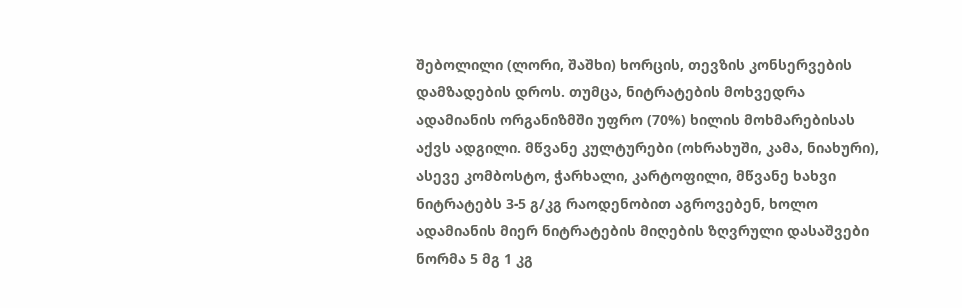შებოლილი (ლორი, შაშხი) ხორცის, თევზის კონსერვების დამზადების დროს. თუმცა, ნიტრატების მოხვედრა ადამიანის ორგანიზმში უფრო (70%) ხილის მოხმარებისას აქვს ადგილი. მწვანე კულტურები (ოხრახუში, კამა, ნიახური), ასევე კომბოსტო, ჭარხალი, კარტოფილი, მწვანე ხახვი ნიტრატებს 3-5 გ/კგ რაოდენობით აგროვებენ, ხოლო ადამიანის მიერ ნიტრატების მიღების ზღვრული დასაშვები ნორმა 5 მგ 1 კგ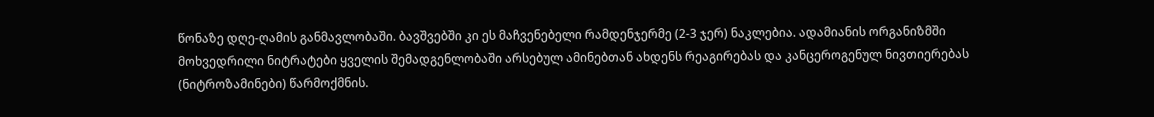წონაზე დღე-ღამის განმავლობაში. ბავშვებში კი ეს მაჩვენებელი რამდენჯერმე (2-3 ჯერ) ნაკლებია. ადამიანის ორგანიზმში მოხვედრილი ნიტრატები ყველის შემადგენლობაში არსებულ ამინებთან ახდენს რეაგირებას და კანცეროგენულ ნივთიერებას (ნიტროზამინები) წარმოქმნის.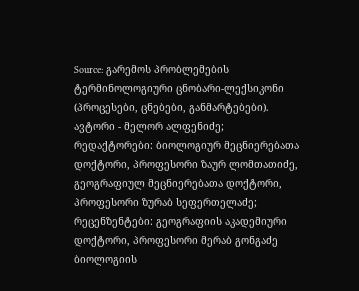Source: გარემოს პრობლემების ტერმინოლოგიური ცნობარი-ლექსიკონი (პროცესები, ცნებები, განმარტებები). ავტორი - მელორ ალფენიძე; რედაქტორები: ბიოლოგიურ მეცნიერებათა დოქტორი, პროფესორი ზაურ ლომთათიძე, გეოგრაფიულ მეცნიერებათა დოქტორი, პროფესორი ზურაბ სეფერთელაძე; რეცენზენტები: გეოგრაფიის აკადემიური დოქტორი, პროფესორი მერაბ გონგაძე ბიოლოგიის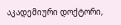აკადემიური დოქტორი,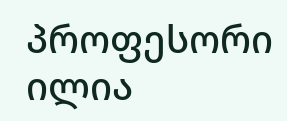პროფესორი ილია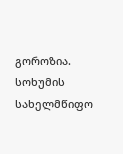გოროზია. სოხუმის სახელმწიფო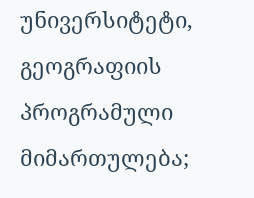უნივერსიტეტი, გეოგრაფიის პროგრამული მიმართულება;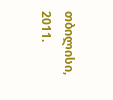თბილისი, 2011.